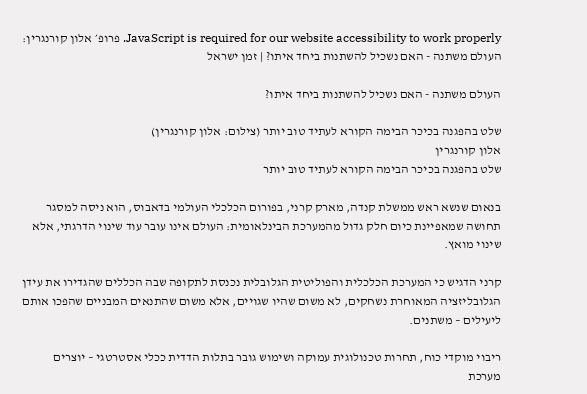JavaScript is required for our website accessibility to work properly. פרופ׳ אלון קורנגרין: העולם משתנה - האם נשכיל להשתנות ביחד איתו? | זמן ישראל

העולם משתנה - האם נשכיל להשתנות ביחד איתו?

שלט בהפגנה בכיכר הבימה הקורא לעתיד טוב יותר (צילום: אלון קורנגרין)
אלון קורנגרין
שלט בהפגנה בכיכר הבימה הקורא לעתיד טוב יותר

בנאום שנשא ראש ממשלת קנדה, מארק קרני, בפורום הכלכלי העולמי בדאבוס, הוא ניסה למסגר תחושה שמאפיינת כיום חלק גדול מהמערכת הבינלאומית: העולם אינו עובר עוד שינוי הדרגתי, אלא שינוי מואץ.

קרני הדגיש כי המערכת הכלכלית והפוליטית הגלובלית נכנסת לתקופה שבה הכללים שהגדירו את עידן הגלובליזציה המאוחרת נשחקים, לא משום שהיו שגויים, אלא משום שהתנאים המבניים שהפכו אותם ליעילים – משתנים.

ריבוי מוקדי כוח, תחרות טכנולוגית עמוקה ושימוש גובר בתלות הדדית ככלי אסטרטגי – יוצרים מערכת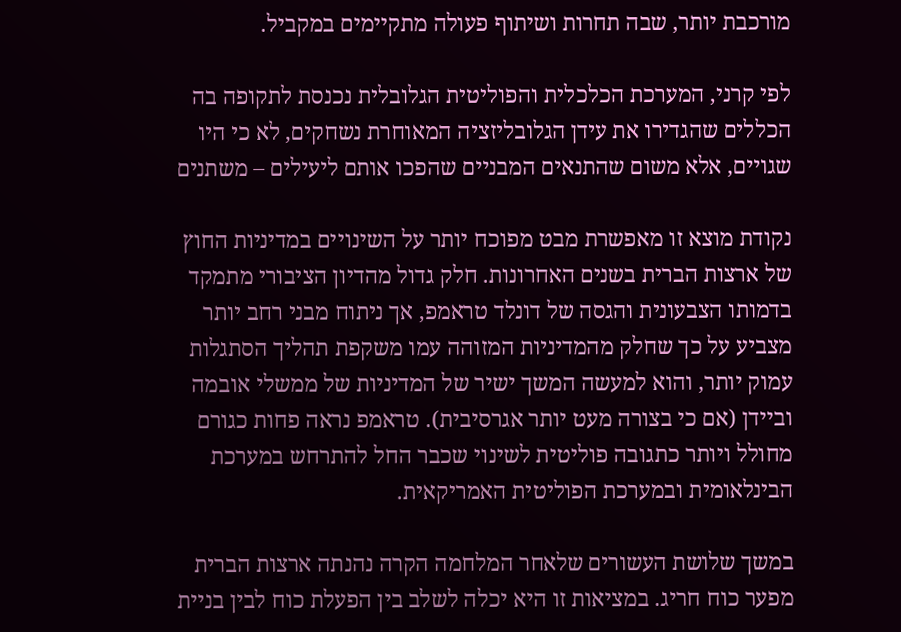מורכבת יותר, שבה תחרות ושיתוף פעולה מתקיימים במקביל.

לפי קרני, המערכת הכלכלית והפוליטית הגלובלית נכנסת לתקופה בה הכללים שהגדירו את עידן הגלובליזציה המאוחרת נשחקים, לא כי היו שגויים, אלא משום שהתנאים המבניים שהפכו אותם ליעילים – משתנים

נקודת מוצא זו מאפשרת מבט מפוכח יותר על השינויים במדיניות החוץ של ארצות הברית בשנים האחרונות. חלק גדול מהדיון הציבורי מתמקד בדמותו הצבעונית והגסה של דונלד טראמפ, אך ניתוח מבני רחב יותר מצביע על כך שחלק מהמדיניות המזוהה עמו משקפת תהליך הסתגלות עמוק יותר, והוא למעשה המשך ישיר של המדיניות של ממשלי אובמה וביידן (אם כי בצורה מעט יותר אגרסיבית). טראמפ נראה פחות כגורם מחולל ויותר כתגובה פוליטית לשינוי שכבר החל להתרחש במערכת הבינלאומית ובמערכת הפוליטית האמריקאית.

במשך שלושת העשורים שלאחר המלחמה הקרה נהנתה ארצות הברית מפער כוח חריג. במציאות זו היא יכלה לשלב בין הפעלת כוח לבין בניית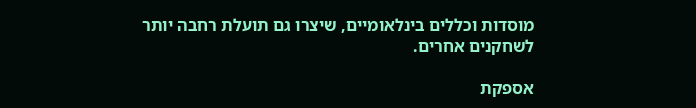מוסדות וכללים בינלאומיים, שיצרו גם תועלת רחבה יותר לשחקנים אחרים.

אספקת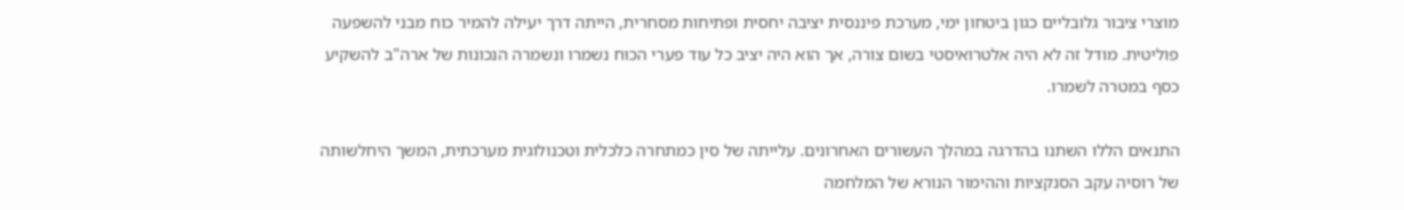מוצרי ציבור גלובליים כגון ביטחון ימי, מערכת פיננסית יציבה יחסית ופתיחות מסחרית, הייתה דרך יעילה להמיר כוח מבני להשפעה פוליטית. מודל זה לא היה אלטרואיסטי בשום צורה, אך הוא היה יציב כל עוד פערי הכוח נשמרו ונשמרה הנכונות של ארה"ב להשקיע כסף במטרה לשמרו.

התנאים הללו השתנו בהדרגה במהלך העשורים האחרונים. עלייתה של סין כמתחרה כלכלית וטכנולוגית מערכתית, המשך היחלשותה של רוסיה עקב הסנקציות וההימור הנורא של המלחמה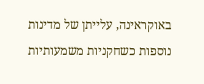באוקראינה, עלייתן של מדינות נוספות כשחקניות משמעותיות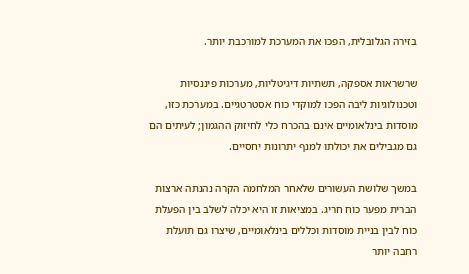בזירה הגלובלית, הפכו את המערכת למורכבת יותר.

שרשראות אספקה, תשתיות דיגיטליות, מערכות פיננסיות וטכנולוגיות ליבה הפכו למוקדי כוח אסטרטגיים. במערכת כזו, מוסדות בינלאומיים אינם בהכרח כלי לחיזוק ההגמון; לעיתים הם גם מגבילים את יכולתו למנף יתרונות יחסיים.

במשך שלושת העשורים שלאחר המלחמה הקרה נהנתה ארצות הברית מפער כוח חריג. במציאות זו היא יכלה לשלב בין הפעלת כוח לבין בניית מוסדות וכללים בינלאומיים, שיצרו גם תועלת רחבה יותר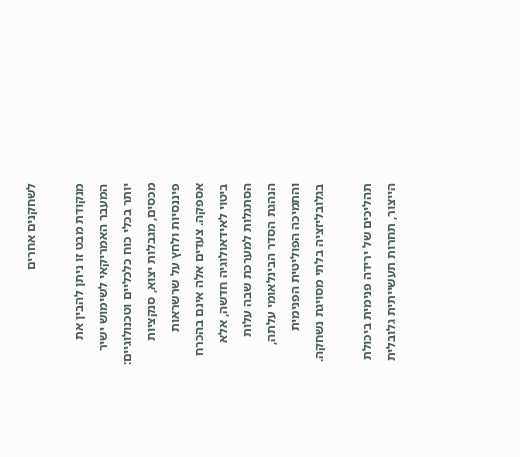לשחקנים אחרים

מנקודת מבט זו ניתן להבין את המעבר האמריקאי לשימוש ישיר יותר בכלי כוח כלכליים וטכנולוגיים: מכסים, מגבלות יצוא, סנקציות פיננסיות ולחץ על שרשראות אספקה. צעדים אלה אינם בהכרח ביטוי לאידאולוגיה חדשה, אלא הסתגלות למערכת שבה עלות הנהגת הסדר הבינלאומי עלתה, והתמיכה הפוליטית הפנימית בגלובליזציה בלתי מסויגת נשחקה.

תהליכים של ירידה פנימית ביכולת הייצור, תחרות תעשייתית גלובלית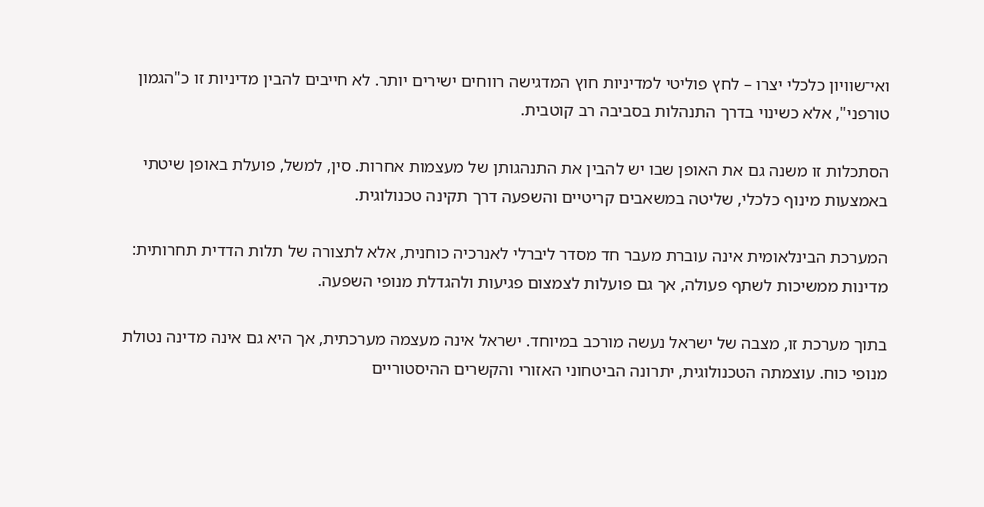ואי־שוויון כלכלי יצרו – לחץ פוליטי למדיניות חוץ המדגישה רווחים ישירים יותר. לא חייבים להבין מדיניות זו כ"הגמון טורפני", אלא כשינוי בדרך התנהלות בסביבה רב קוטבית.

הסתכלות זו משנה גם את האופן שבו יש להבין את התנהגותן של מעצמות אחרות. סין, למשל, פועלת באופן שיטתי באמצעות מינוף כלכלי, שליטה במשאבים קריטיים והשפעה דרך תקינה טכנולוגית.

המערכת הבינלאומית אינה עוברת מעבר חד מסדר ליברלי לאנרכיה כוחנית, אלא לתצורה של תלות הדדית תחרותית: מדינות ממשיכות לשתף פעולה, אך גם פועלות לצמצום פגיעות ולהגדלת מנופי השפעה.

בתוך מערכת זו, מצבה של ישראל נעשה מורכב במיוחד. ישראל אינה מעצמה מערכתית, אך היא גם אינה מדינה נטולת מנופי כוח. עוצמתה הטכנולוגית, יתרונה הביטחוני האזורי והקשרים ההיסטוריים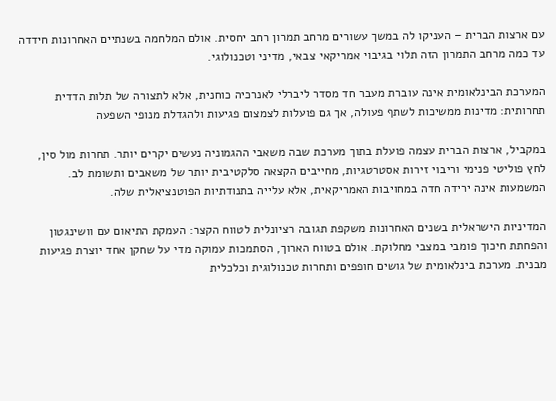עם ארצות הברית – העניקו לה במשך עשורים מרחב תמרון רחב יחסית. אולם המלחמה בשנתיים האחרונות חידדה עד כמה מרחב התמרון הזה תלוי בגיבוי אמריקאי צבאי, מדיני וטכנולוגי.

המערכת הבינלאומית אינה עוברת מעבר חד מסדר ליברלי לאנרכיה כוחנית, אלא לתצורה של תלות הדדית תחרותית: מדינות ממשיכות לשתף פעולה, אך גם פועלות לצמצום פגיעות ולהגדלת מנופי השפעה

במקביל, ארצות הברית עצמה פועלת בתוך מערכת שבה משאבי ההגמוניה נעשים יקרים יותר. תחרות מול סין, לחץ פוליטי פנימי וריבוי זירות אסטרטגיות, מחייבים הקצאה סלקטיבית יותר של משאבים ותשומת לב. המשמעות אינה ירידה חדה במחויבות האמריקאית, אלא עלייה בתנודתיות הפוטנציאלית שלה.

המדיניות הישראלית בשנים האחרונות משקפת תגובה רציונלית לטווח הקצר: העמקת התיאום עם וושינגטון והפחתת חיכוך פומבי במצבי מחלוקת. אולם בטווח הארוך, הסתמכות עמוקה מדי על שחקן אחד יוצרת פגיעות מבנית. מערכת בינלאומית של גושים חופפים ותחרות טכנולוגית וכלכלית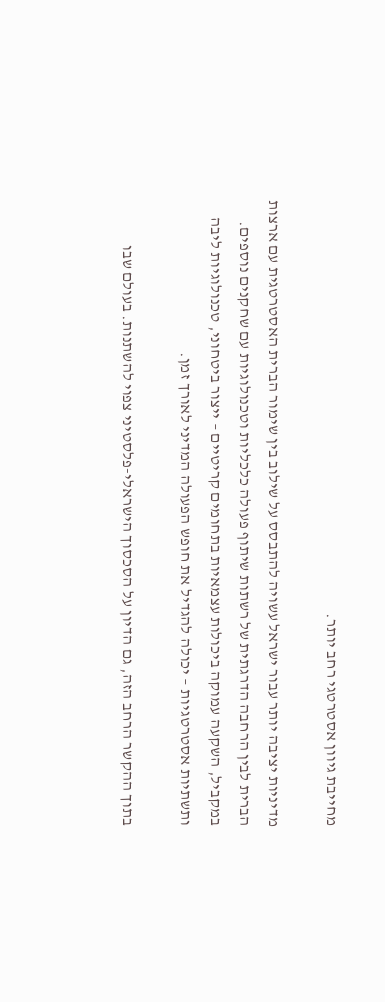מחייבת גיוון אסטרטגי רחב יותר.

מדיניות יציבה יותר עבור ישראל עשויה להתבסס על שילוב בין שימור הברית האסטרטגית עם ארצות הברית לבין הרחבה הדרגתית של רשתות שיתוף פעולה כלכליות וטכנולוגיות עם שחקנים נוספים. במקביל, השקעה עמוקה ביכולות עצמאיות בתחומים קריטיים – ייצור ביטחוני, טכנולוגיות ליבה ותשתיות אסטרטגיות – יכולה להגדיל את חופש הפעולה המדיני לאורך זמן.

בתוך ההקשר הרחב הזה, גם הדיון על הסכסוך הישראלי-פלסטיני צפוי להשתנות. בעולם שבו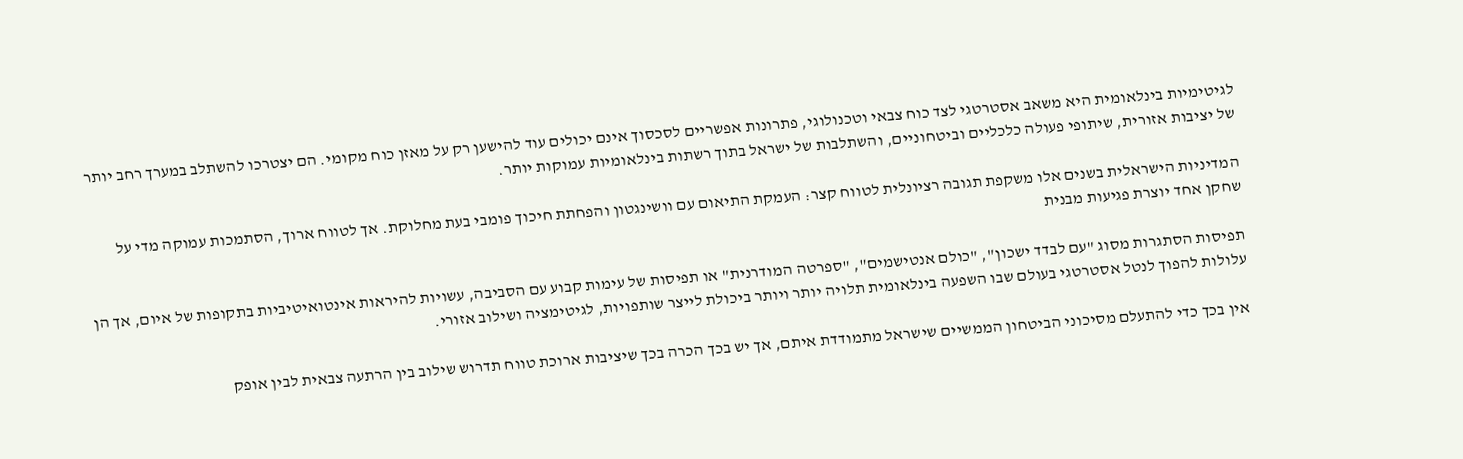לגיטימיות בינלאומית היא משאב אסטרטגי לצד כוח צבאי וטכנולוגי, פתרונות אפשריים לסכסוך אינם יכולים עוד להישען רק על מאזן כוח מקומי. הם יצטרכו להשתלב במערך רחב יותר של יציבות אזורית, שיתופי פעולה כלכליים וביטחוניים, והשתלבות של ישראל בתוך רשתות בינלאומיות עמוקות יותר.

המדיניות הישראלית בשנים אלו משקפת תגובה רציונלית לטווח קצר: העמקת התיאום עם וושינגטון והפחתת חיכוך פומבי בעת מחלוקת. אך לטווח ארוך, הסתמכות עמוקה מדי על שחקן אחד יוצרת פגיעות מבנית

תפיסות הסתגרות מסוג "עם לבדד ישכון", "כולם אנטישמים", "ספרטה המודרנית" או תפיסות של עימות קבוע עם הסביבה, עשויות להיראות אינטואיטיביות בתקופות של איום, אך הן עלולות להפוך לנטל אסטרטגי בעולם שבו השפעה בינלאומית תלויה יותר ויותר ביכולת לייצר שותפויות, לגיטימציה ושילוב אזורי.

אין בכך כדי להתעלם מסיכוני הביטחון הממשיים שישראל מתמודדת איתם, אך יש בכך הכרה בכך שיציבות ארוכת טווח תדרוש שילוב בין הרתעה צבאית לבין אופק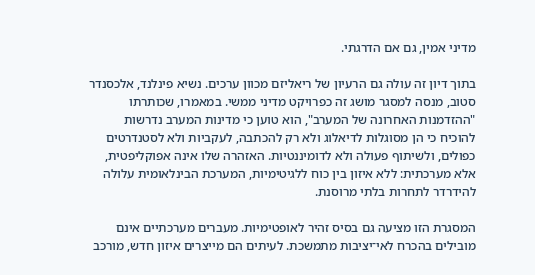מדיני אמין, גם אם הדרגתי.

בתוך דיון זה עולה גם הרעיון של ריאליזם מכוון ערכים. נשיא פינלנד, אלכסנדר סטוב, מנסה למסגר מושג זה כפרויקט מדיני ממשי. במאמרו, שכותרתו "ההזדמנות האחרונה של המערב", הוא טוען כי מדינות המערב נדרשות להוכיח כי הן מסוגלות לדיאלוג ולא רק להכתבה, לעקביות ולא לסטנדרטים כפולים, ולשיתוף פעולה ולא לדומיננטיות. האזהרה שלו אינה אפוקליפטית, אלא מערכתית: ללא איזון בין כוח ללגיטימיות, המערכת הבינלאומית עלולה להידרדר לתחרות בלתי מרוסנת.

המסגרת הזו מציעה גם בסיס זהיר לאופטימיות. מעברים מערכתיים אינם מובילים בהכרח לאי־יציבות מתמשכת. לעיתים הם מייצרים איזון חדש, מורכב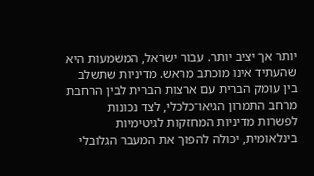יותר אך יציב יותר. עבור ישראל, המשמעות היא שהעתיד אינו מוכתב מראש. מדיניות שתשלב בין עומק הברית עם ארצות הברית לבין הרחבת מרחב התמרון הגיאו־כלכלי, לצד נכונות לפשרות מדיניות המחזקות לגיטימיות בינלאומית, יכולה להפוך את המעבר הגלובלי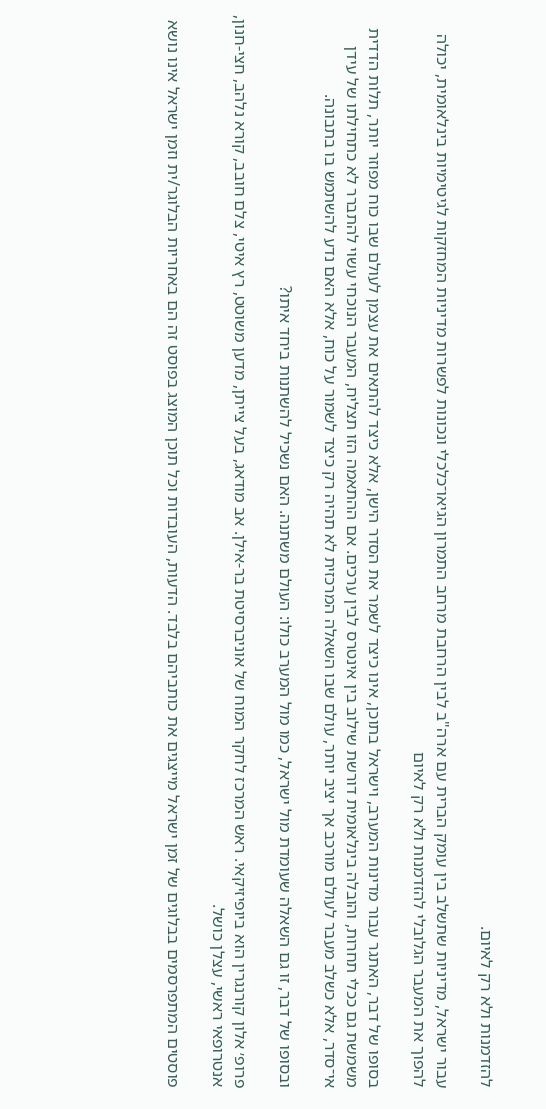להזדמנות ולא רק לאיום.

עבור ישראל, מדיניות שתשלב בין עומק הברית עם ארה"ב לבין הרחבת מרחב התמרון הגיאו־כלכלי ונכונות לפשרות מדיניות המחזקות לגיטימיות בינלאומית, יכולה להפוך את המעבר הגלובלי להזדמנות ולא רק לאיום

בסופו של דבר, האתגר עבור מדינות המערב, וישראל בתוכן, אינו כיצד לשמר את הסדר הישן, אלא כיצד להתאים את עצמן לעולם שבו כוח מפוזר יותר, תלות הדדית משמשת גם ככלי תחרות, והובלה בינלאומית דורשת שילוב בין אינטרס לבין ערכים. אם ההתאמה הזו תצליח, המעבר הנוכחי עשוי להתברר לא כתחילתו של עידן אי־סדר, אלא כשלב מעבר לעולם מורכב אך יציב יותר, עולם שבו השאלה המרכזית לא תהיה רק כיצד לשמור על כוח, אלא האם נדע להשתמש בו בתבונה.

ובסופו של דבר, זו גם השאלה שעומדת מול ישראל, כמו מול המערב כולו: העולם משתנה. האם נשכיל להשתנות ביחד איתו?

פרופ׳ אלון קורנגרין הוא ביופיזיקאי. ראש המרכז לחקר המוח של אוניברסיטת בר-אילן. אב מודאג, בעל צייתן, מדען משוטט, רץ איטי, צלם חובב, קורא נלהב, חצי-חנון, אנטרופאי ראשי, עצלן כושל.

פוסטים המתפרסמים בבלוגים של זמן ישראל מייצגים את כותביהם בלבד. הדעות, העובדות וכל תוכן המוצג בפוסט זה הם באחריות הבלוגר/ית וזמן ישראל אינו נושא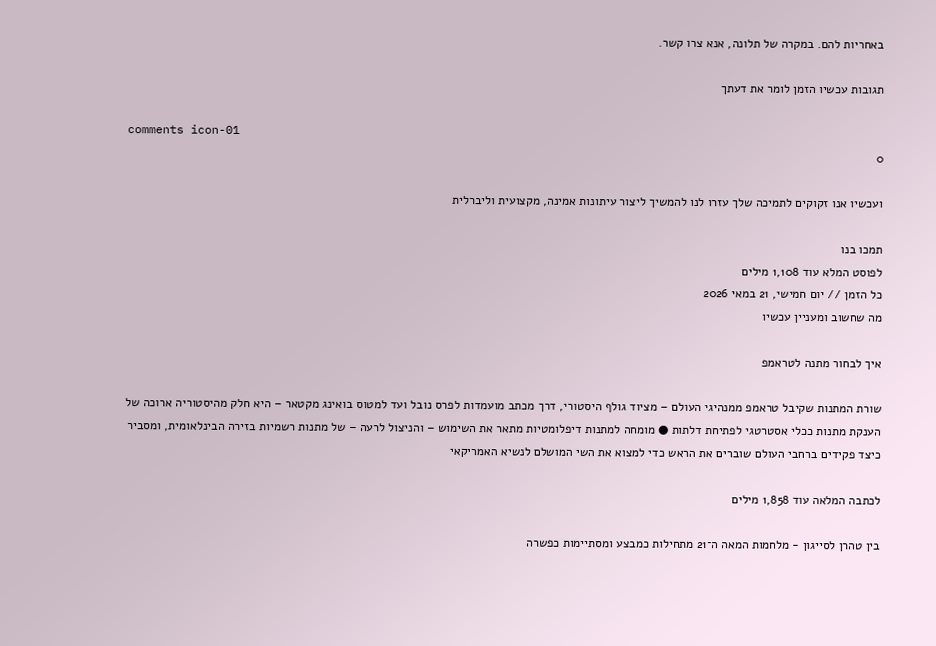באחריות להם. במקרה של תלונה, אנא צרו קשר.

תגובות עכשיו הזמן לומר את דעתך

comments icon-01
0

ועכשיו אנו זקוקים לתמיכה שלך עזרו לנו להמשיך ליצור עיתונות אמינה, מקצועית וליברלית

תמכו בנו
לפוסט המלא עוד 1,108 מילים
כל הזמן // יום חמישי, 21 במאי 2026
מה שחשוב ומעניין עכשיו

איך לבחור מתנה לטראמפ

שורת המתנות שקיבל טראמפ ממנהיגי העולם – מציוד גולף היסטורי, דרך מכתב מועמדות לפרס נובל ועד למטוס בואינג מקטאר – היא חלק מהיסטוריה ארוכה של הענקת מתנות ככלי אסטרטגי לפתיחת דלתות ● מומחה למתנות דיפלומטיות מתאר את השימוש – והניצול לרעה – של מתנות רשמיות בזירה הבינלאומית, ומסביר כיצד פקידים ברחבי העולם שוברים את הראש כדי למצוא את השי המושלם לנשיא האמריקאי

לכתבה המלאה עוד 1,858 מילים

בין טהרן לסייגון - מלחמות המאה ה־21 מתחילות כמבצע ומסתיימות כפשרה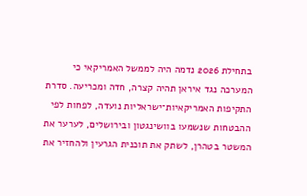בתחילת 2026 נדמה היה לממשל האמריקאי כי המערכה נגד איראן תהיה קצרה, חדה ומכריעה. סדרת התקיפות האמריקאיות־ישראליות נועדה, לפחות לפי ההבטחות שנשמעו בוושינגטון ובירושלים, לערער את המשטר בטהרן, לשתק את תוכנית הגרעין ולהחזיר את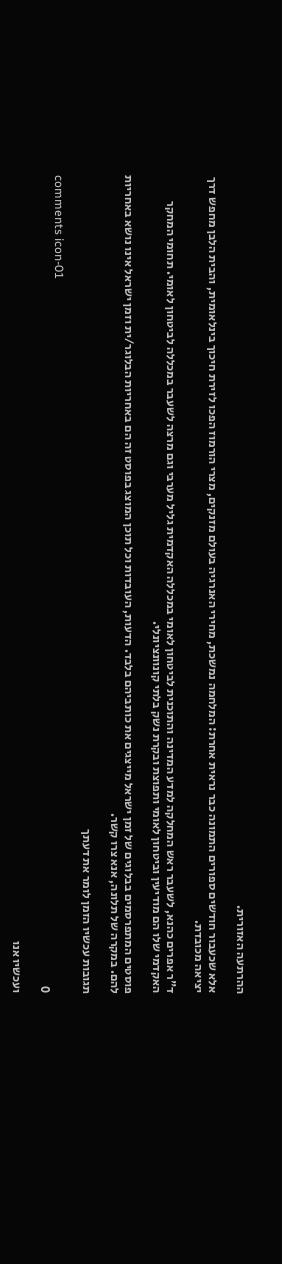ההרתעה האזורית.

אלא שכעבור חודשים ספורים התמונה כבר נראית אחרת: המלחמה נמשכת, מחירי האנרגיה בעולם מזנקים, מצרי הורמוז הפכו לזירת חיכוך בינלאומית, והבית הלבן מחפש דרך יציאה מכובדת.

ד"ר אפרים כהנא, לשעבר ראש המחלקה למדע המדינה והתוכנית לביטחון לאומי במכללה האקדמית גליל מערבי וגם מרצה לשעבר במכללה לביטחון לאומי. תחומי המחקר האקדמי שלו הם מודיעין וביטחון לאומי ותפוצת ובקרת נשק בלתי קונוונציונלי.

פוסטים המתפרסמים בבלוגים של זמן ישראל מייצגים את כותביהם בלבד. הדעות, העובדות וכל תוכן המוצג בפוסט זה הם באחריות הבלוגר/ית וזמן ישראל אינו נושא באחריות להם. במקרה של תלונה, אנא צרו קשר.

תגובות עכשיו הזמן לומר את דעתך

comments icon-01
0

ועכשיו אנו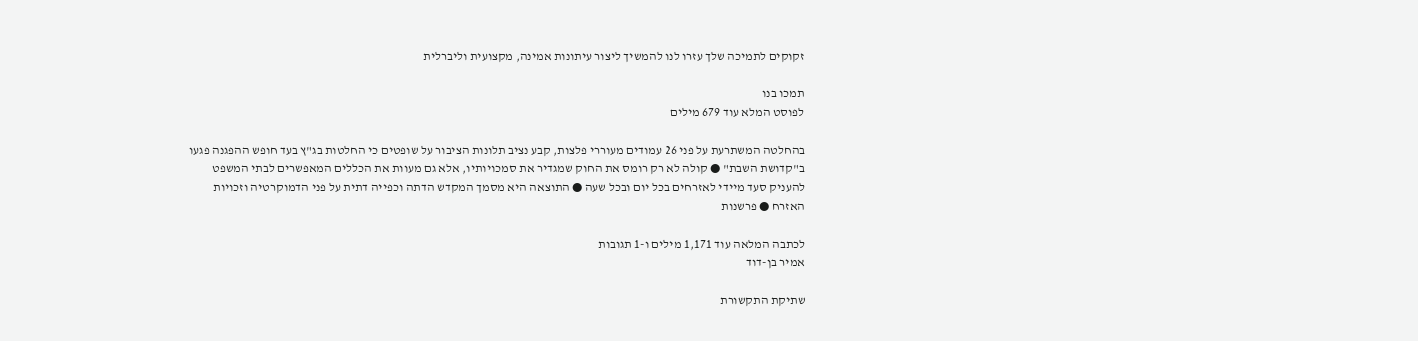זקוקים לתמיכה שלך עזרו לנו להמשיך ליצור עיתונות אמינה, מקצועית וליברלית

תמכו בנו
לפוסט המלא עוד 679 מילים

בהחלטה המשתרעת על פני 26 עמודים מעוררי פלצות, קבע נציב תלונות הציבור על שופטים כי החלטות בג"ץ בעד חופש ההפגנה פגעו ב"קדושת השבת" ● קולה לא רק רומס את החוק שמגדיר את סמכויותיו, אלא גם מעוות את הכללים המאפשרים לבתי המשפט להעניק סעד מיידי לאזרחים בכל יום ובכל שעה ● התוצאה היא מסמך המקדש הדתה וכפייה דתית על פני הדמוקרטיה וזכויות האזרח ● פרשנות

לכתבה המלאה עוד 1,171 מילים ו-1 תגובות
אמיר בן-דוד

שתיקת התקשורת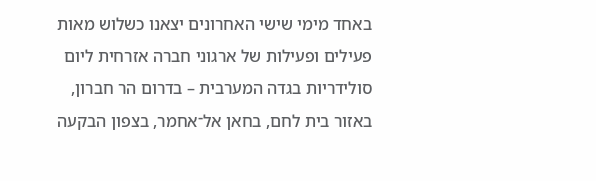באחד מימי שישי האחרונים יצאנו כשלוש מאות פעילים ופעילות של ארגוני חברה אזרחית ליום סולידריות בגדה המערבית – בדרום הר חברון, באזור בית לחם, בחאן אל־אחמר, בצפון הבקעה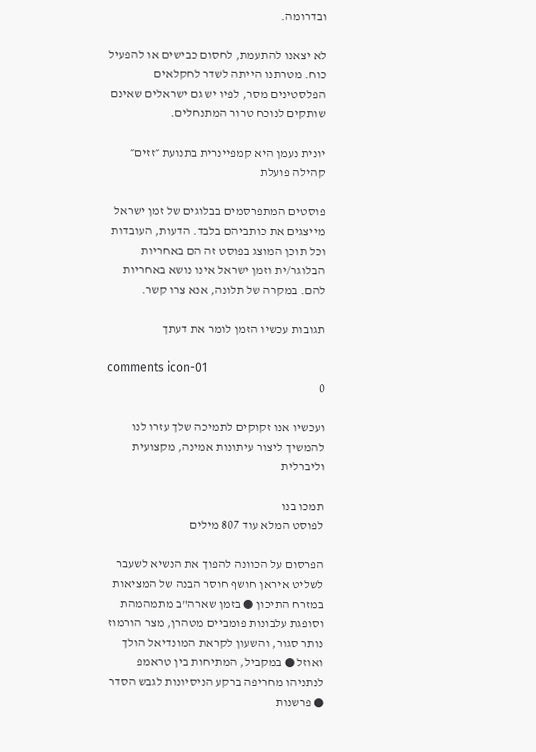ובדרומה.

לא יצאנו להתעמת, לחסום כבישים או להפעיל כוח. מטרתנו הייתה לשדר לחקלאים הפלסטינים מסר, לפיו יש גם ישראלים שאינם שותקים לנוכח טרור המתנחלים.

יונית נעמן היא קמפיינרית בתנועת ״זזים״ קהילה פועלת

פוסטים המתפרסמים בבלוגים של זמן ישראל מייצגים את כותביהם בלבד. הדעות, העובדות וכל תוכן המוצג בפוסט זה הם באחריות הבלוגר/ית וזמן ישראל אינו נושא באחריות להם. במקרה של תלונה, אנא צרו קשר.

תגובות עכשיו הזמן לומר את דעתך

comments icon-01
0

ועכשיו אנו זקוקים לתמיכה שלך עזרו לנו להמשיך ליצור עיתונות אמינה, מקצועית וליברלית

תמכו בנו
לפוסט המלא עוד 807 מילים

הפרסום על הכוונה להפוך את הנשיא לשעבר לשליט איראן חושף חוסר הבנה של המציאות במזרח התיכון ● בזמן שארה"ב מתמהמהת וסופגת עלבונות פומביים מטהרן, מצר הורמוז נותר סגור, והשעון לקראת המונדיאל הולך ואוזל ● במקביל, המתיחות בין טראמפ לנתניהו מחריפה ברקע הניסיונות לגבש הסדר ● פרשנות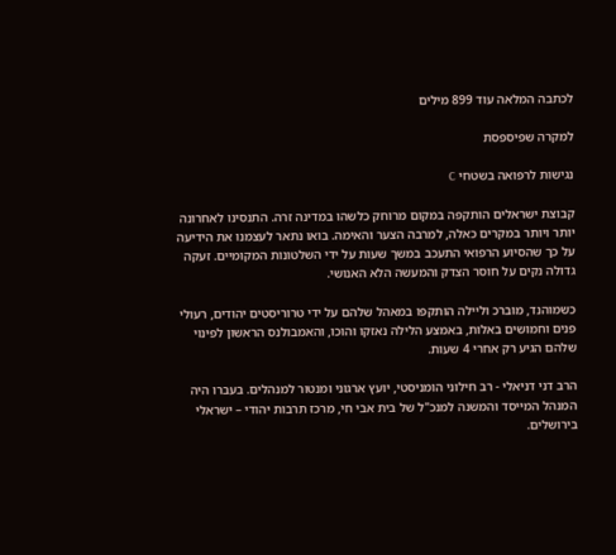לכתבה המלאה עוד 899 מילים

למקרה שפיספסת

נגישות לרפואה בשטחי C

קבוצת ישראלים הותקפה במקום מרוחק כלשהו במדינה זרה. התנסינו לאחרונה יותר ויותר במקרים כאלה, למרבה הצער והאימה. בואו נתאר לעצמנו את הידיעה על כך שהסיוע הרפואי התעכב במשך שעות על ידי השלטונות המקומיים. זעקה גדולה נקים על חוסר הצדק והמעשה הלא האנושי.

כשמוהנד, מוברכ וליילה הותקפו במאהל שלהם על ידי טרוריסטים יהודים, רעולי פנים וחמושים באלות, באמצע הלילה נאזקו והוכו, והאמבולנס הראשון לפינוי שלהם הגיע רק אחרי 4 שעות.

הרב דני דניאלי - רב חילוני הומניסטי, יועץ ארגוני ומנטור למנהלים. בעברו היה המנהל המייסד והמשנה למנכ"ל של בית אבי חי, מרכז תרבות יהודי – ישראלי בירושלים.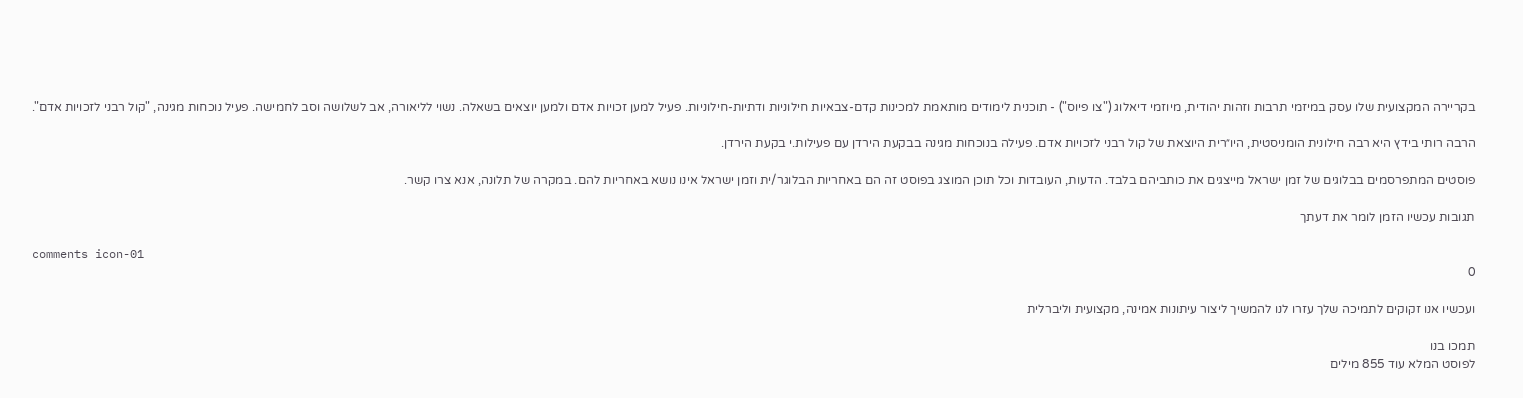בקריירה המקצועית שלו עסק במיזמי תרבות וזהות יהודית, מיוזמי דיאלוג ("צו פיוס") - תוכנית לימודים מותאמת למכינות קדם-צבאיות חילוניות ודתיות-חילוניות. פעיל למען זכויות אדם ולמען יוצאים בשאלה. נשוי לליאורה, אב לשלושה וסב לחמישה. פעיל נוכחות מגינה, "קול רבני לזכויות אדם".

הרבה רותי בידץ היא רבה חילונית הומניסטית, היו״רית היוצאת של קול רבני לזכויות אדם. פעילה בנוכחות מגינה בבקעת הירדן עם פעילות.י בקעת הירדן.

פוסטים המתפרסמים בבלוגים של זמן ישראל מייצגים את כותביהם בלבד. הדעות, העובדות וכל תוכן המוצג בפוסט זה הם באחריות הבלוגר/ית וזמן ישראל אינו נושא באחריות להם. במקרה של תלונה, אנא צרו קשר.

תגובות עכשיו הזמן לומר את דעתך

comments icon-01
0

ועכשיו אנו זקוקים לתמיכה שלך עזרו לנו להמשיך ליצור עיתונות אמינה, מקצועית וליברלית

תמכו בנו
לפוסט המלא עוד 855 מילים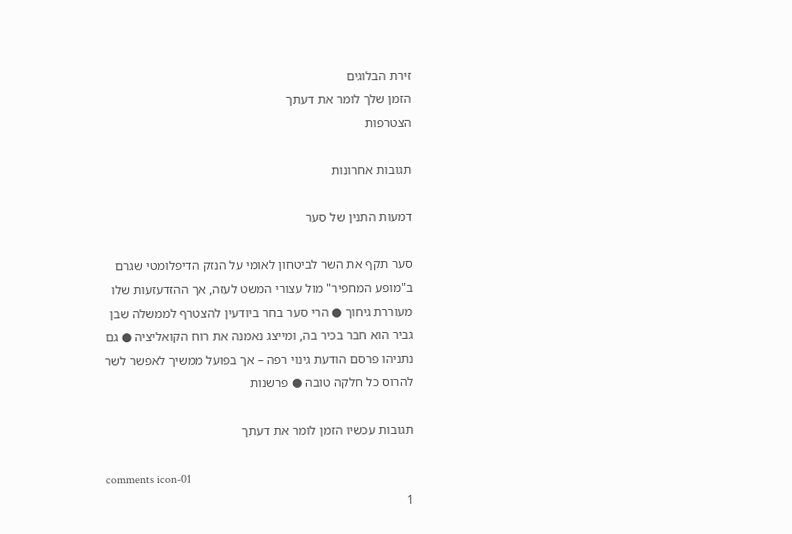זירת הבלוגים
הזמן שלך לומר את דעתך
הצטרפות

תגובות אחרונות

דמעות התנין של סער

סער תקף את השר לביטחון לאומי על הנזק הדיפלומטי שגרם ב"מופע המחפיר" מול עצורי המשט לעזה, אך ההזדעזעות שלו מעוררת גיחוך ● הרי סער בחר ביודעין להצטרף לממשלה שבן גביר הוא חבר בכיר בה, ומייצג נאמנה את רוח הקואליציה ● גם נתניהו פרסם הודעת גינוי רפה – אך בפועל ממשיך לאפשר לשר להרוס כל חלקה טובה ● פרשנות

תגובות עכשיו הזמן לומר את דעתך

comments icon-01
1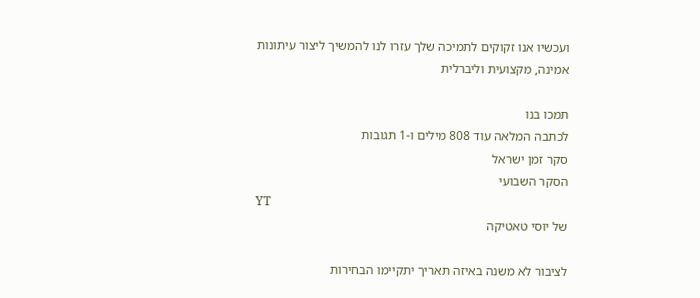ועכשיו אנו זקוקים לתמיכה שלך עזרו לנו להמשיך ליצור עיתונות אמינה, מקצועית וליברלית

תמכו בנו
לכתבה המלאה עוד 808 מילים ו-1 תגובות
סקר זמן ישראל
הסקר השבועי
YT
של יוסי טאטיקה

לציבור לא משנה באיזה תאריך יתקיימו הבחירות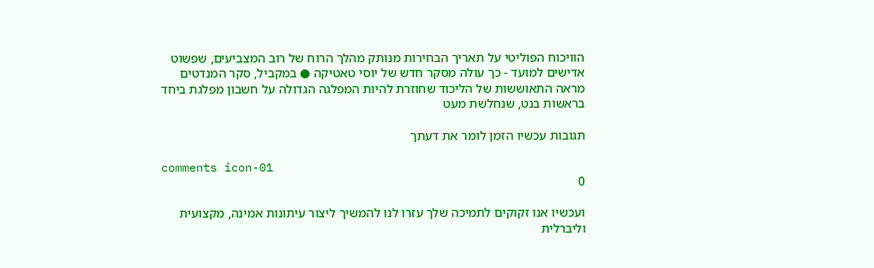הוויכוח הפוליטי על תאריך הבחירות מנותק מהלך הרוח של רוב המצביעים, שפשוט אדישים למועד - כך עולה מסקר חדש של יוסי טאטיקה ● במקביל, סקר המנדטים מראה התאוששות של הליכוד שחוזרת להיות המפלגה הגדולה על חשבון מפלגת ביחד בראשות בנט, שנחלשת מעט

תגובות עכשיו הזמן לומר את דעתך

comments icon-01
0

ועכשיו אנו זקוקים לתמיכה שלך עזרו לנו להמשיך ליצור עיתונות אמינה, מקצועית וליברלית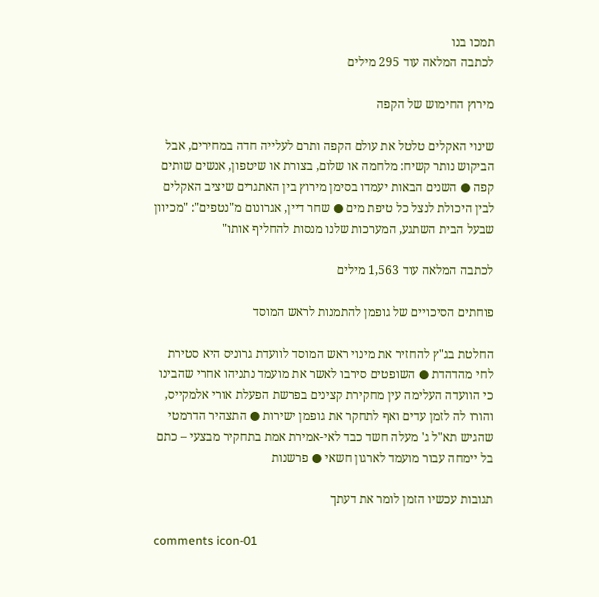תמכו בנו
לכתבה המלאה עוד 295 מילים

מירוץ החימוש של הקפה

שינוי האקלים טלטל את עולם הקפה ותרם לעלייה חדה במחירים, אבל הביקוש נותר קשיח: מלחמה או שלום, בצורת או שיטפון, אנשים שותים קפה ● השנים הבאות יעמדו בסימן מירוץ בין האתגרים שיציב האקלים לבין היכולת לנצל כל טיפת מים ● שחר דיין, אגרונום מ"נטפים": "מכיוון שבעל הבית השתגע, המערכות שלנו מנסות להחליף אותו"

לכתבה המלאה עוד 1,563 מילים

פוחתים הסיכויים של גופמן להתמנות לראש המוסד

החלטת בג"ץ להחזיר את מינוי ראש המוסד לוועדת גרוניס היא סטירת לחי מהדהדת ● השופטים סירבו לאשר את מועמד נתניהו אחרי שהבינו כי הוועדה העלימה עין מחקירת קצינים בפרשת הפעלת אורי אלמקייס, והורו לה לזמן עדים ואף לתחקר את גופמן ישירות ● התצהיר הדרמטי שהגיש תא"ל ג' מעלה חשד כבד לאי-אמירת אמת בתחקיר מבצעי – כתם בל יימחה עבור מועמד לארגון חשאי ● פרשנות

תגובות עכשיו הזמן לומר את דעתך

comments icon-01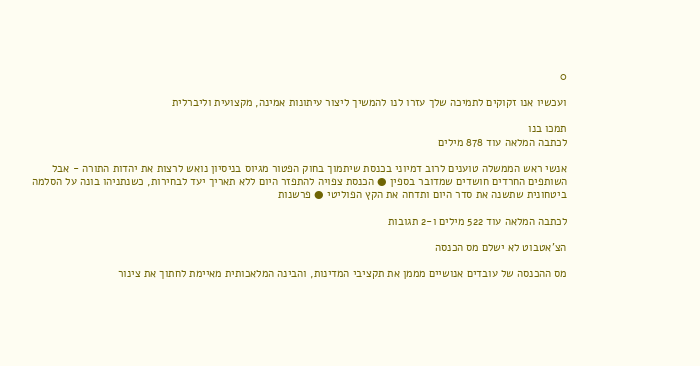0

ועכשיו אנו זקוקים לתמיכה שלך עזרו לנו להמשיך ליצור עיתונות אמינה, מקצועית וליברלית

תמכו בנו
לכתבה המלאה עוד 878 מילים

אנשי ראש הממשלה טוענים לרוב דמיוני בכנסת שיתמוך בחוק הפטור מגיוס בניסיון נואש לרצות את יהדות התורה - אבל השותפים החרדים חושדים שמדובר בספין ● הכנסת צפויה להתפזר היום ללא תאריך יעד לבחירות, כשנתניהו בונה על הסלמה ביטחונית שתשנה את סדר היום ותדחה את הקץ הפוליטי ● פרשנות

לכתבה המלאה עוד 522 מילים ו-2 תגובות

הצ'אטבוט לא ישלם מס הכנסה

מס ההכנסה של עובדים אנושיים מממן את תקציבי המדינות, והבינה המלאכותית מאיימת לחתוך את צינור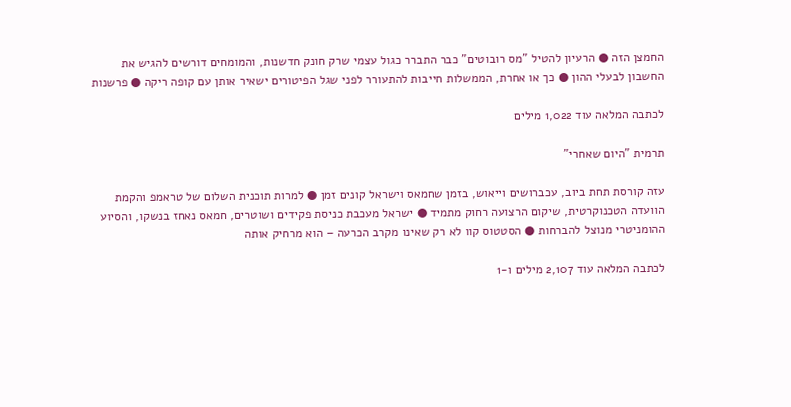החמצן הזה ● הרעיון להטיל "מס רובוטים" כבר התברר כגול עצמי שרק חונק חדשנות, והמומחים דורשים להגיש את החשבון לבעלי ההון ● כך או אחרת, הממשלות חייבות להתעורר לפני שגל הפיטורים ישאיר אותן עם קופה ריקה ● פרשנות

לכתבה המלאה עוד 1,022 מילים

תרמית "היום שאחרי"

עזה קורסת תחת ביוב, עכברושים וייאוש, בזמן שחמאס וישראל קונים זמן ● למרות תוכנית השלום של טראמפ והקמת הוועדה הטכנוקרטית, שיקום הרצועה רחוק מתמיד ● ישראל מעכבת כניסת פקידים ושוטרים, חמאס נאחז בנשקו, והסיוע ההומניטרי מנוצל להברחות ● הסטטוס קוו לא רק שאינו מקרב הכרעה – הוא מרחיק אותה

לכתבה המלאה עוד 2,107 מילים ו-1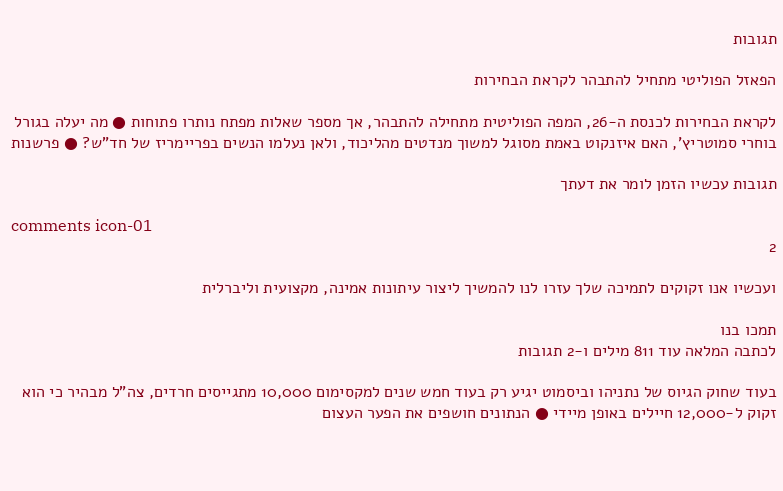תגובות

הפאזל הפוליטי מתחיל להתבהר לקראת הבחירות

לקראת הבחירות לכנסת ה-26, המפה הפוליטית מתחילה להתבהר, אך מספר שאלות מפתח נותרו פתוחות ● מה יעלה בגורל בוחרי סמוטריץ', האם איזנקוט באמת מסוגל למשוך מנדטים מהליכוד, ולאן נעלמו הנשים בפריימריז של חד"ש? ● פרשנות

תגובות עכשיו הזמן לומר את דעתך

comments icon-01
2

ועכשיו אנו זקוקים לתמיכה שלך עזרו לנו להמשיך ליצור עיתונות אמינה, מקצועית וליברלית

תמכו בנו
לכתבה המלאה עוד 811 מילים ו-2 תגובות

בעוד שחוק הגיוס של נתניהו וביסמוט יגיע רק בעוד חמש שנים למקסימום 10,000 מתגייסים חרדים, צה"ל מבהיר כי הוא זקוק ל-12,000 חיילים באופן מיידי ● הנתונים חושפים את הפער העצום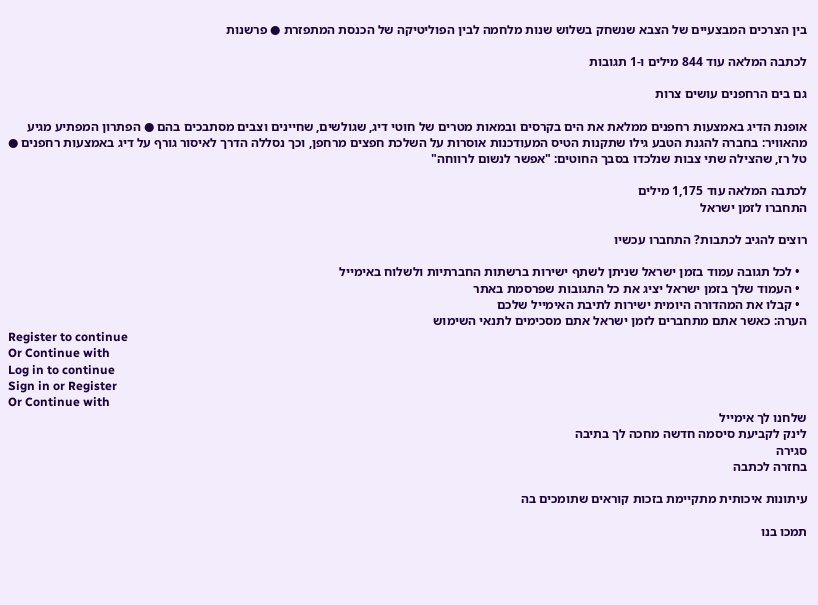בין הצרכים המבצעיים של הצבא שנשחק בשלוש שנות מלחמה לבין הפוליטיקה של הכנסת המתפזרת ● פרשנות

לכתבה המלאה עוד 844 מילים ו-1 תגובות

גם בים הרחפנים עושים צרות

אופנת הדיג באמצעות רחפנים ממלאת את הים בקרסים ובמאות מטרים של חוטי דיג, שגולשים, שחיינים וצבים מסתבכים בהם ● הפתרון המפתיע מגיע מהאוויר: בחברה להגנת הטבע גילו שתקנות הטיס המעודכנות אוסרות על השלכת חפצים מרחפן, וכך נסללה הדרך לאיסור גורף על דיג באמצעות רחפנים ● טל רז, שהצילה שתי צבות שנלכדו בסבך החוטים: "אפשר לנשום לרווחה"

לכתבה המלאה עוד 1,175 מילים
התחברו לזמן ישראל

רוצים להגיב לכתבות? התחברו עכשיו

  • לכל תגובה עמוד בזמן ישראל שניתן לשתף ישירות ברשתות החברתיות ולשלוח באימייל
  • העמוד שלך בזמן ישראל יציג את כל התגובות שפרסמת באתר
  • קבלו את המהדורה היומית ישירות לתיבת האימייל שלכם
הערה: כאשר אתם מתחברים לזמן ישראל אתם מסכימים לתנאי השימוש
Register to continue
Or Continue with
Log in to continue
Sign in or Register
Or Continue with
שלחנו לך אימייל
לינק לקביעת סיסמה חדשה מחכה לך בתיבה
סגירה
בחזרה לכתבה

עיתונות איכותית מתקיימת בזכות קוראים שתומכים בה

תמכו בנו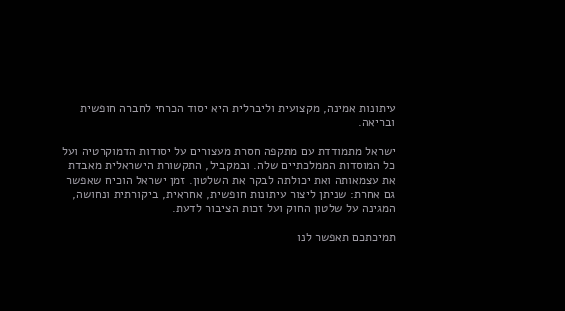עיתונות אמינה, מקצועית וליברלית היא יסוד הכרחי לחברה חופשית ובריאה.

ישראל מתמודדת עם מתקפה חסרת מעצורים על יסודות הדמוקרטיה ועל כל המוסדות הממלכתיים שלה. ובמקביל, התקשורת הישראלית מאבדת את עצמאותה ואת יכולתה לבקר את השלטון. זמן ישראל הוכיח שאפשר גם אחרת: שניתן ליצור עיתונות חופשית, אחראית, ביקורתית ונחושה, המגינה על שלטון החוק ועל זכות הציבור לדעת.

תמיכתכם תאפשר לנו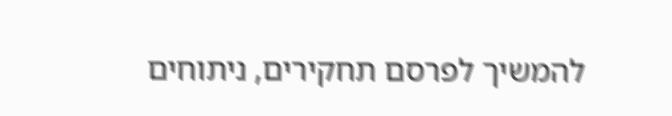להמשיך לפרסם תחקירים, ניתוחים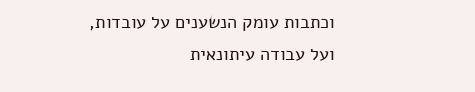וכתבות עומק הנשענים על עובדות, ועל עבודה עיתונאית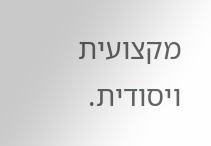מקצועית ויסודית.